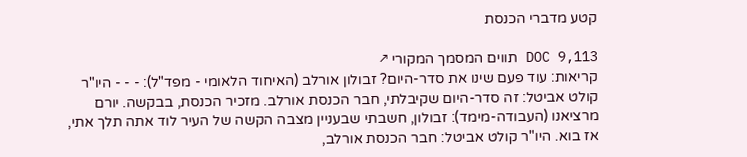קטע מדברי הכנסת

DOC 9,113 תווים המסמך המקורי ↗
קריאות: עוד פעם שינו את סדר-היום? זבולון אורלב (האיחוד הלאומי - מפד"ל): - - - היו"ר קולט אביטל: זה סדר-היום שקיבלתי, חבר הכנסת אורלב. מזכיר הכנסת, בבקשה. יורם מרציאנו (העבודה-מימד): זבולון, חשבתי שבעניין מצבה הקשה של העיר לוד אתה תלך אתי, אז בוא. היו"ר קולט אביטל: חבר הכנסת אורלב,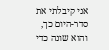אני קיבלתי את סדר-היום כך, והוא שונה כדי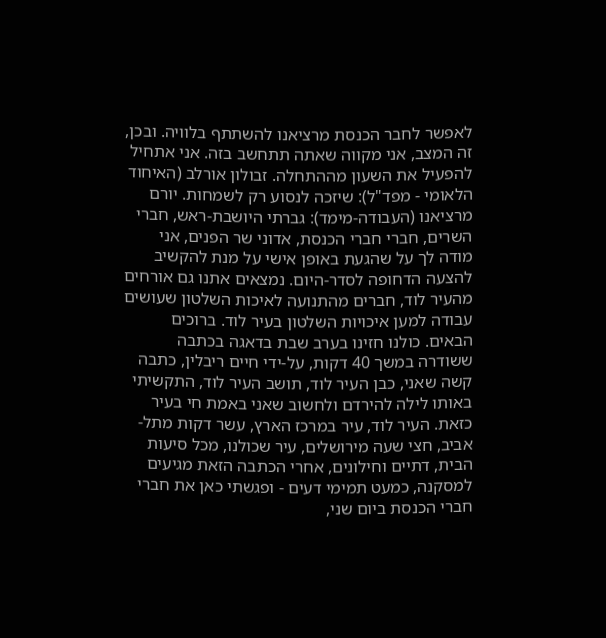לאפשר לחבר הכנסת מרציאנו להשתתף בלוויה. ובכן, זה המצב, אני מקווה שאתה תתחשב בזה. אני אתחיל להפעיל את השעון מההתחלה. זבולון אורלב (האיחוד הלאומי - מפד"ל): שיזכה לנסוע רק לשמחות. יורם מרציאנו (העבודה-מימד): גברתי היושבת-ראש, חברי השרים, חברי חברי הכנסת, אדוני שר הפנים, אני מודה לך על שהגעת באופן אישי על מנת להקשיב להצעה הדחופה לסדר-היום. נמצאים אתנו גם אורחים מהעיר לוד, חברים מהתנועה לאיכות השלטון שעושים עבודה למען איכויות השלטון בעיר לוד. ברוכים הבאים. כולנו חזינו בערב שבת בדאגה בכתבה ששודרה במשך 40 דקות, על-ידי חיים ריבלין, כתבה קשה שאני, כבן העיר לוד, תושב העיר לוד, התקשיתי באותו לילה להירדם ולחשוב שאני באמת חי בעיר כזאת. העיר לוד, עיר במרכז הארץ, עשר דקות מתל-אביב, חצי שעה מירושלים, עיר שכולנו, מכל סיעות הבית, דתיים וחילונים, אחרי הכתבה הזאת מגיעים למסקנה, כמעט תמימי דעים - ופגשתי כאן את חברי חברי הכנסת ביום שני,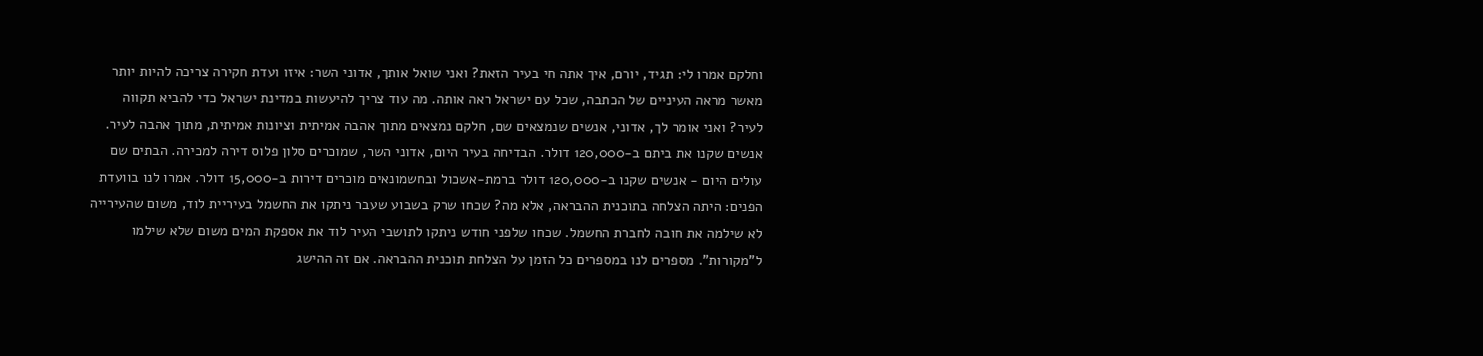וחלקם אמרו לי: תגיד, יורם, איך אתה חי בעיר הזאת? ואני שואל אותך, אדוני השר: איזו ועדת חקירה צריכה להיות יותר מאשר מראה העיניים של הכתבה, שכל עם ישראל ראה אותה. מה עוד צריך להיעשות במדינת ישראל כדי להביא תקווה לעיר? ואני אומר לך, אדוני, אנשים שנמצאים שם, חלקם נמצאים מתוך אהבה אמיתית וציונות אמיתית, מתוך אהבה לעיר. אנשים שקנו את ביתם ב-120,000 דולר. הבדיחה בעיר היום, אדוני השר, שמוכרים סלון פלוס דירה למכירה. הבתים שם עולים היום - אנשים שקנו ב-120,000 דולר ברמת-אשכול ובחשמונאים מוכרים דירות ב-15,000 דולר. אמרו לנו בוועדת הפנים: היתה הצלחה בתוכנית ההבראה, אלא מה? שכחו שרק בשבוע שעבר ניתקו את החשמל בעיריית לוד, משום שהעירייה לא שילמה את חובה לחברת החשמל. שכחו שלפני חודש ניתקו לתושבי העיר לוד את אספקת המים משום שלא שילמו ל"מקורות". מספרים לנו במספרים כל הזמן על הצלחת תוכנית ההבראה. אם זה ההישג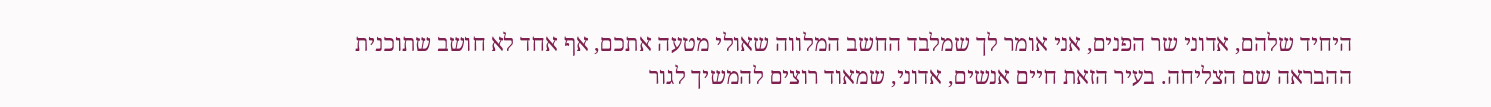היחיד שלהם, אדוני שר הפנים, אני אומר לך שמלבד החשב המלווה שאולי מטעה אתכם, אף אחד לא חושב שתוכנית ההבראה שם הצליחה. בעיר הזאת חיים אנשים, אדוני, שמאוד רוצים להמשיך לגור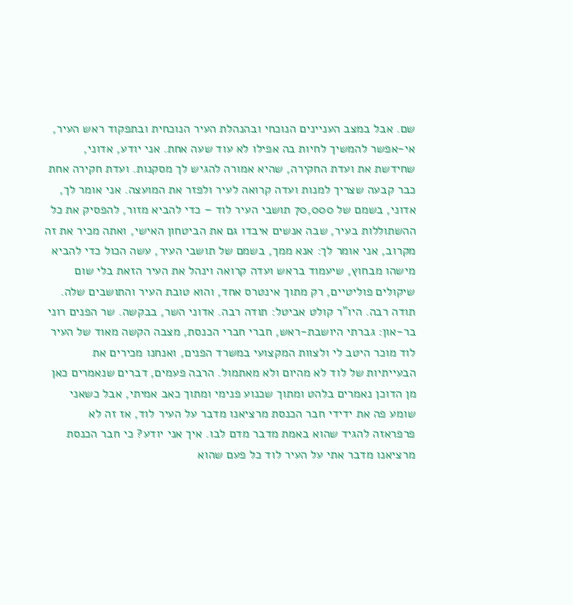שם. אבל במצב העניינים הנוכחי ובהנהלת העיר הנוכחית ובתפקוד ראש העיר, אי-אפשר להמשיך לחיות בה אפילו לא עוד שעה אחת. אני יודע, אדוני, שחידשת את ועדת החקירה, שהיא אמורה להגיש לך מסקנות. ועדת חקירה אחת כבר קבעה שצריך למנות ועדה קרואה לעיר ולפזר את המועצה. אני אומר לך, אדוני, בשמם של 70,000 תושבי העיר לוד – כדי להביא מזור, להפסיק את כל ההשתוללות בעיר, שבה אנשים איבדו גם את הביטחון האישי, ואתה מכיר את זה מקרוב, אני אומר לך: אנא ממך, בשמם של תושבי העיר, עשה הכול כדי להביא מישהו מבחוץ, שיעמוד בראש ועדה קרואה וינהל את העיר הזאת בלי שום שיקולים פוליטיים, רק מתוך אינטרס אחד, והוא טובת העיר והתושבים שלה. תודה רבה. היו"ר קולט אביטל: תודה רבה. אדוני השר, בבקשה. שר הפנים רוני בר-און: גברתי היושבת-ראש, חברי חברי הכנסת, מצבה הקשה מאוד של העיר לוד מוכר היטב לי ולצוות המקצועי במשרד הפנים, ואנחנו מכירים את הבעייתיות של לוד לא מהיום ולא מאתמול. הרבה פעמים, דברים שנאמרים כאן מן הדוכן נאמרים בלהט ומתוך שכנוע פנימי ומתוך כאב אמיתי, אבל כשאני שומע פה את ידידי חבר הכנסת מרציאנו מדבר על העיר לוד, אז זה לא פרפראזה להגיד שהוא באמת מדבר מדם לבו. איך אני יודע? כי חבר הכנסת מרציאנו מדבר אתי על העיר לוד כל פעם שהוא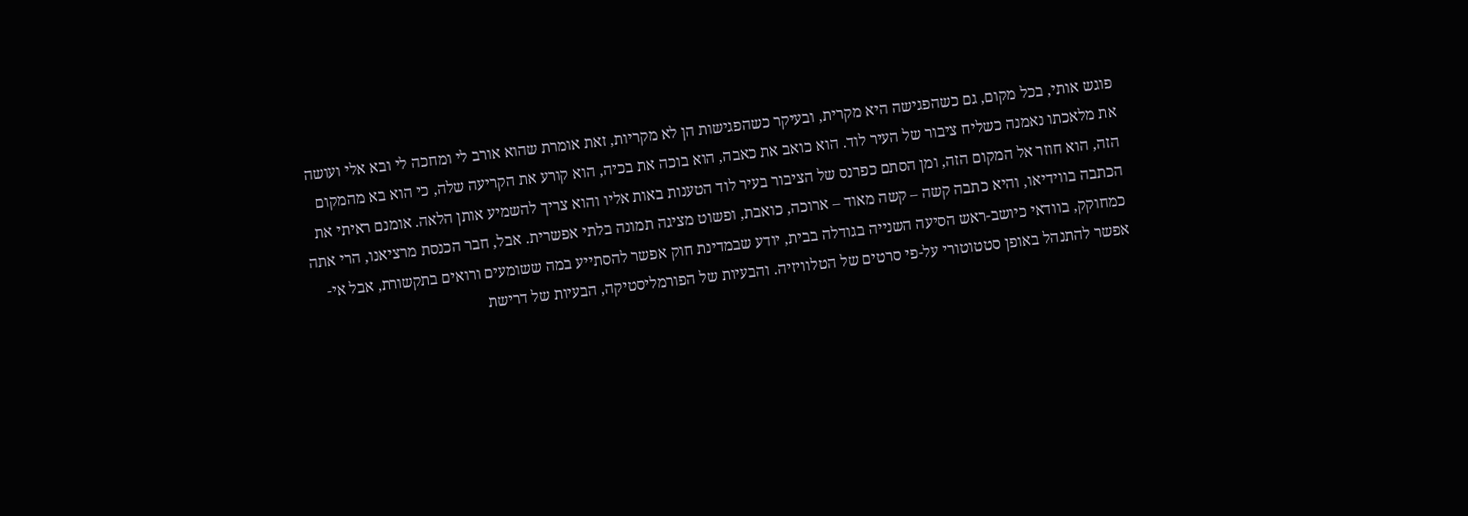פוגש אותי, בכל מקום, גם כשהפגישה היא מקרית, ובעיקר כשהפגישות הן לא מקריות, זאת אומרת שהוא אורב לי ומחכה לי ובא אלי ועושה את מלאכתו נאמנה כשליח ציבור של העיר לוד. הוא כואב את כאבה, הוא בוכה את בכיה, הוא קורע את הקריעה שלה, כי הוא בא מהמקום הזה, הוא חוזר אל המקום הזה, ומן הסתם כפרנס של הציבור בעיר לוד הטענות באות אליו והוא צריך להשמיע אותן הלאה. אומנם ראיתי את הכתבה בווידיאו, והיא כתבה קשה – קשה מאוד – ארוכה, כואבת, ופשוט מציגה תמונה בלתי אפשרית. אבל, חבר הכנסת מרציאנו, הרי אתה כמחוקק, בוודאי כיושב-ראש הסיעה השנייה בגודלה בבית, יודע שבמדינת חוק אפשר להסתייע במה ששומעים ורואים בתקשורת, אבל אי-אפשר להתנהל באופן סטטוטורי על-פי סרטים של הטלוויזיה. והבעיות של הפורמליסטיקה, הבעיות של דרישת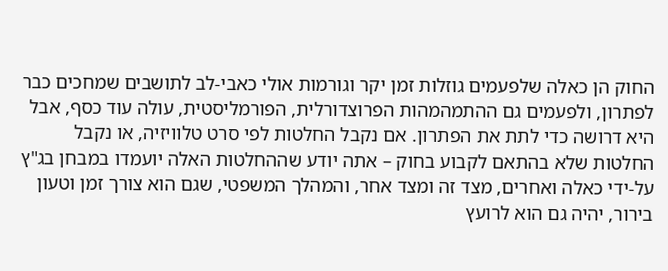החוק הן כאלה שלפעמים גוזלות זמן יקר וגורמות אולי כאבי-לב לתושבים שמחכים כבר לפתרון, ולפעמים גם ההתמהמהות הפרוצדורלית, הפורמליסטית, עולה עוד כסף, אבל היא דרושה כדי לתת את הפתרון. אם נקבל החלטות לפי סרט טלוויזיה, או נקבל החלטות שלא בהתאם לקבוע בחוק – אתה יודע שההחלטות האלה יועמדו במבחן בג"ץ על-ידי כאלה ואחרים, מצד זה ומצד אחר, והמהלך המשפטי, שגם הוא צורך זמן וטעון בירור, יהיה גם הוא לרועץ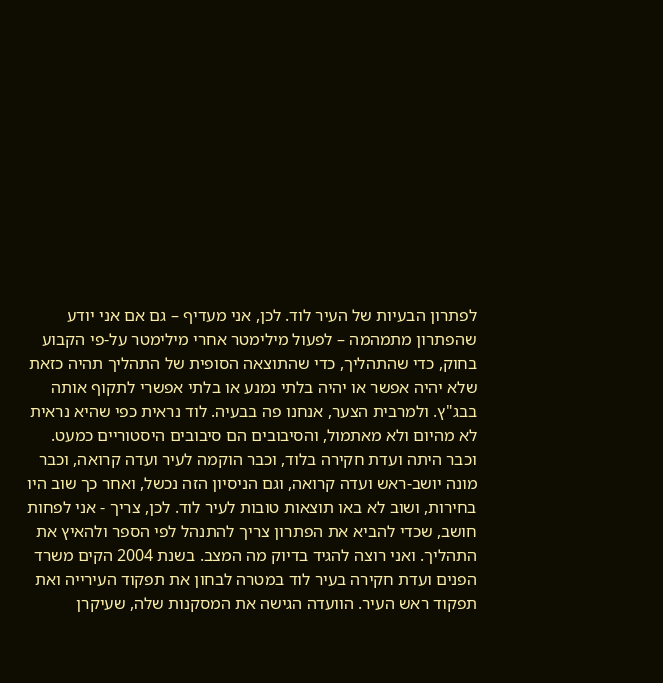לפתרון הבעיות של העיר לוד. לכן, אני מעדיף – גם אם אני יודע שהפתרון מתמהמה – לפעול מילימטר אחרי מילימטר על-פי הקבוע בחוק, כדי שהתהליך, כדי שהתוצאה הסופית של התהליך תהיה כזאת שלא יהיה אפשר או יהיה בלתי נמנע או בלתי אפשרי לתקוף אותה בבג"ץ. ולמרבית הצער, אנחנו פה בבעיה. לוד נראית כפי שהיא נראית לא מהיום ולא מאתמול, והסיבובים הם סיבובים היסטוריים כמעט. וכבר היתה ועדת חקירה בלוד, וכבר הוקמה לעיר ועדה קרואה, וכבר מונה יושב-ראש ועדה קרואה, וגם הניסיון הזה נכשל, ואחר כך שוב היו בחירות, ושוב לא באו תוצאות טובות לעיר לוד. לכן, צריך - אני לפחות חושב, שכדי להביא את הפתרון צריך להתנהל לפי הספר ולהאיץ את התהליך. ואני רוצה להגיד בדיוק מה המצב. בשנת 2004 הקים משרד הפנים ועדת חקירה בעיר לוד במטרה לבחון את תפקוד העירייה ואת תפקוד ראש העיר. הוועדה הגישה את המסקנות שלה, שעיקרן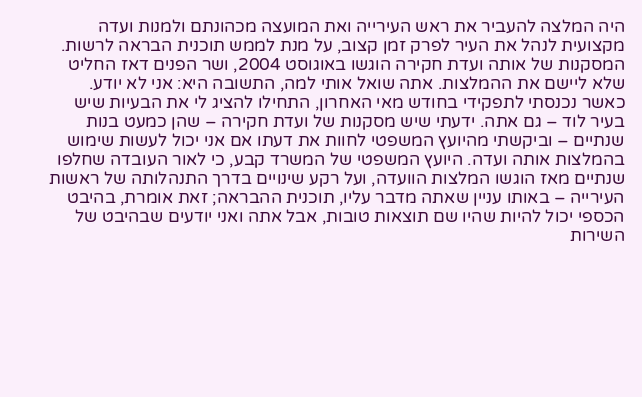היה המלצה להעביר את ראש העירייה ואת המועצה מכהונתם ולמנות ועדה מקצועית לנהל את העיר לפרק זמן קצוב, על מנת לממש תוכנית הבראה לרשות. המסקנות של אותה ועדת חקירה הוגשו באוגוסט 2004, ושר הפנים דאז החליט שלא ליישם את ההמלצות. אתה שואל אותי למה, התשובה היא: אני לא יודע. כאשר נכנסתי לתפקידי בחודש מאי האחרון, התחילו להציג לי את הבעיות שיש בעיר לוד – גם אתה. ידעתי שיש מסקנות של ועדת חקירה – שהן כמעט בנות שנתיים – וביקשתי מהיועץ המשפטי לחוות את דעתו אם אני יכול לעשות שימוש בהמלצות אותה ועדה. היועץ המשפטי של המשרד קבע, כי לאור העובדה שחלפו שנתיים מאז הוגשו המלצות הוועדה, ועל רקע שינויים בדרך התנהלותה של ראשות העירייה – באותו עניין שאתה מדבר עליו, תוכנית ההבראה; זאת אומרת, בהיבט הכספי יכול להיות שהיו שם תוצאות טובות, אבל אתה ואני יודעים שבהיבט של השירות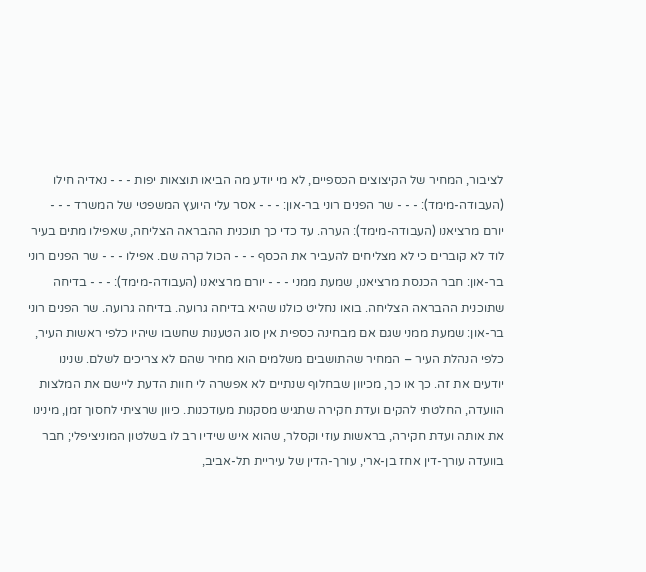לציבור, המחיר של הקיצוצים הכספיים, לא מי יודע מה הביאו תוצאות יפות - - - נאדיה חילו (העבודה-מימד): - - - שר הפנים רוני בר-און: - - - אסר עלי היועץ המשפטי של המשרד - - - יורם מרציאנו (העבודה-מימד): הערה. עד כדי כך תוכנית ההבראה הצליחה, שאפילו מתים בעיר לוד לא קוברים כי לא מצליחים להעביר את הכסף - - - הכול קרה שם. אפילו - - - שר הפנים רוני בר-און: חבר הכנסת מרציאנו, שמעת ממני - - - יורם מרציאנו (העבודה-מימד): - - - בדיחה שתוכנית ההבראה הצליחה. בואו נחליט כולנו שהיא בדיחה גרועה. בדיחה גרועה. שר הפנים רוני בר-און: שמעת ממני שגם אם מבחינה כספית אין סוג הטענות שחשבו שיהיו כלפי ראשות העיר, כלפי הנהלת העיר – המחיר שהתושבים משלמים הוא מחיר שהם לא צריכים לשלם. שנינו יודעים את זה. כך או כך, מכיוון שבחלוף שנתיים לא אפשרה לי חוות הדעת ליישם את המלצות הוועדה, החלטתי להקים ועדת חקירה שתגיש מסקנות מעודכנות. כיוון שרציתי לחסוך זמן, מינינו את אותה ועדת חקירה, בראשות עוזי וקסלר, שהוא איש שידיו רב לו בשלטון המוניציפלי; חבר בוועדה עורך-דין אחז בן-ארי, עורך-הדין של עיריית תל-אביב,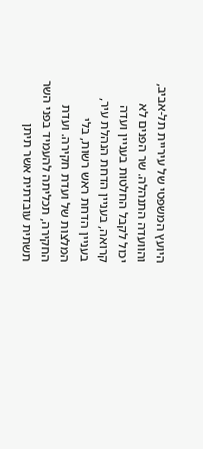היועץ המשפטי של עיריית תל-אביב, והוועדה התנהלה. שר הפנים לא יכול לקבל החלטות בעניין ועדה קרואה, בעניין הדחת הנהלת עיר, בעניין הדחת ראש רשות, בלי המלצות של ועדת חקירה. ועדת החקירה, תכליתה להעמיד בפני השר תשתית עובדתית אשר תיתן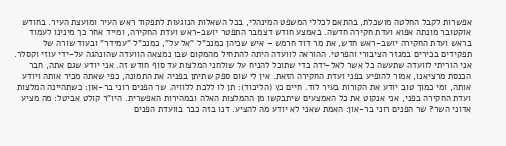אפשרות לקבל החלטה מושכלת, בהתאם לכללי המשפט המינהלי, בכל השאלות הנוגעות לתפקוד ראש העיר ומועצת העיר. בחודש אוקטובר מונתה אפוא ועדת חקירה חדשה. באמצע חודש דצמבר התפטר יושב-ראש ועדת החקירה, ומייד אחר כך מינינו לעמוד בראש ועדת החקירה יושב-ראש חדש, את מר דוד חרמש – איש שכיהן כמנכ"ל "אל על", כמנכ"ל "עמידר" ובעוד שורה של תפקידים בכירים במגזר הציבורי והפרטי. ההוראה לוועדה היתה להתחיל מהמקום שבו נמצאה הוועדה שהונהגה על-ידי עוזי וקסלר. אני הוריתי לוועדה שתעשה כל אשר לאל-ידה כדי שתוכל להניח על שולחני המלצות עד סוף חודש זה. אני יודע שגם אתה, חבר הכנסת מרציאנו, אמור להופיע בפני ועדת החקירה הזאת. אין לי שום ספק שתיתן בפניה את התמונה, כפי שאתה מכיר אותה ויודע אותה, ומי כמוך טוב יודע את הקורות בעיר לוד. חיים כץ (הליכוד): תן לו ללכת ללוויה. שר הפנים רוני בר-און: כשתהיינה המלצות ועדת החקירה בפני, אני אנקוט את כל האמצעים שיתבקשו מן ההמלצות האלה ובמהירות האפשרית. היו"ר קולט אביטל: מה מציע אדוני השר? שר הפנים רוני בר-און: האמת שאני לא יודע מה להציע. דנו בזה כבר בוועדת הפנים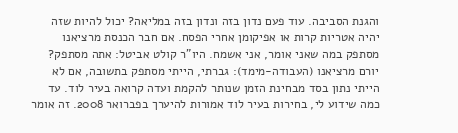והגנת הסביבה. עוד פעם נדון בזה ונדון בזה במליאה? יכול להיות שזה יהיה אטריות קרות או אפיקומן אחרי הפסח. אם חבר הכנסת מרציאנו מסתפק במה שאני אומר, אני אשמח. היו"ר קולט אביטל: אתה מסתפק? יורם מרציאנו (העבודה-מימד): גברתי, הייתי מסתפק בתשובה, אם לא הייתי נתון בסד מבחינת הזמן שנותר להקמת ועדה קרואה בעיר לוד. עד כמה שידוע לי, בחירות בעיר לוד אמורות להיערך בפברואר 2008. זה אומר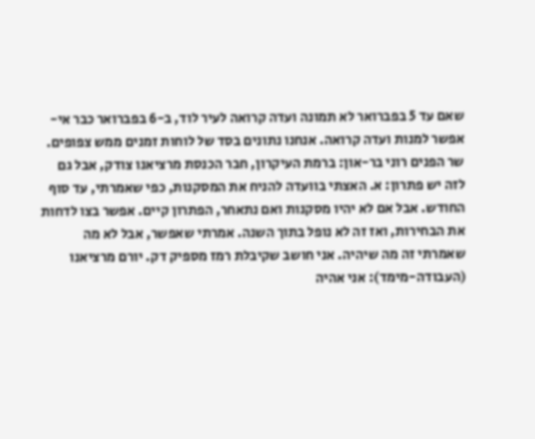שאם עד 5 בפברואר לא תמונה ועדה קרואה לעיר לוד, ב-6 בפברואר כבר אי-אפשר למנות ועדה קרואה. אנחנו נתונים בסד של לוחות זמנים ממש צפופים. שר הפנים רוני בר-און: ברמת העיקרון, חבר הכנסת מרציאנו צודק, אבל גם לזה יש פתרון: א. האצתי בוועדה להניח את המסקנות, כפי שאמרתי, עד סוף החודש. אבל אם לא יהיו מסקנות ואם נתאחר, הפתרון קיים. אפשר בצו לדחות את הבחירות, ואז זה לא נופל בתוך השנה. אמרתי שאפשר, אבל לא מה שאמרתי זה מה שיהיה. אני חושב שקיבלת רמז מספיק דק. יורם מרציאנו (העבודה-מימד): אני אהיה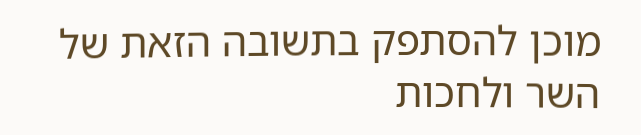מוכן להסתפק בתשובה הזאת של השר ולחכות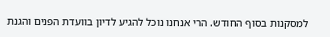למסקנות בסוף החודש. הרי אנחנו נוכל להגיע לדיון בוועדת הפנים והגנת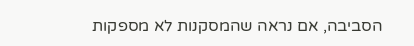הסביבה, אם נראה שהמסקנות לא מספקות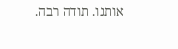אותנו. תודה רבה.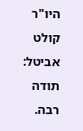היו"ר קולט אביטל: תודה רבה.